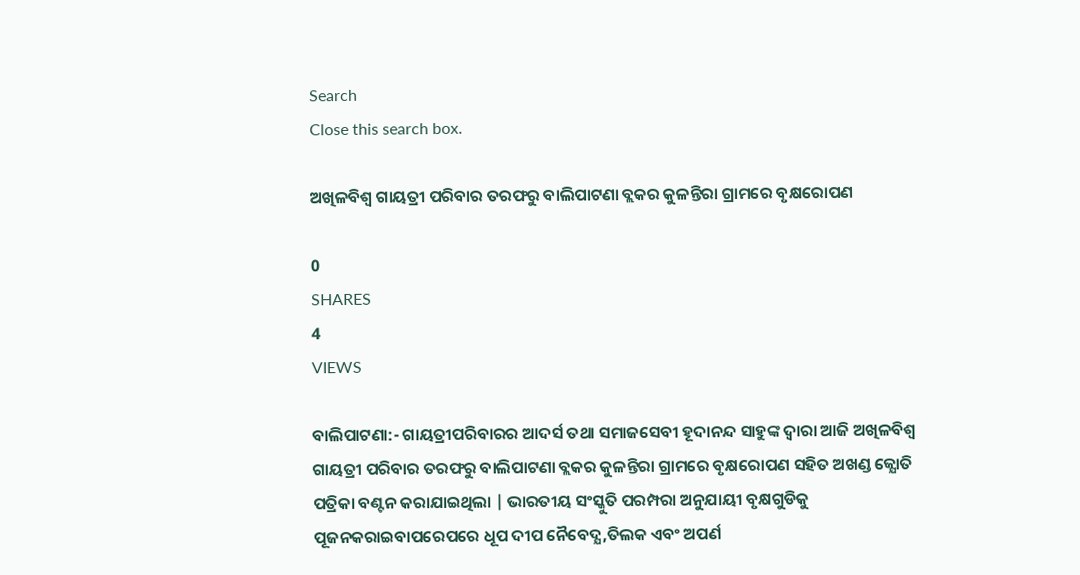Search
Close this search box.

ଅଖିଳବିଶ୍ବ ଗାୟତ୍ରୀ ପରିବାର ତରଫରୁ ବାଲିପାଟଣା ବ୍ଲକର କୁଳନ୍ତିରା ଗ୍ରାମରେ ବୃକ୍ଷରୋପଣ

0
SHARES
4
VIEWS

ବାଲିପାଟଣା:- ଗାୟତ୍ରୀପରିବାରର ଆଦର୍ସ ତଥା ସମାଜସେବୀ ହୂଦାନନ୍ଦ ସାହୁଙ୍କ ଦ୍ବାରା ଆଜି ଅଖିଳବିଶ୍ବ ଗାୟତ୍ରୀ ପରିବାର ତରଫରୁ ବାଲିପାଟଣା ବ୍ଲକର କୁଳନ୍ତିରା ଗ୍ରାମରେ ବୃକ୍ଷରୋପଣ ସହିତ ଅଖଣ୍ଡ ଜ୍ଯୋତି ପତ୍ରିକା ବଣ୍ଟନ କରାଯାଇଥିଲା | ଭାରତୀୟ ସଂସ୍କୁତି ପରମ୍ପରା ଅନୁଯାୟୀ ବୃକ୍ଷଗୁଡିକୁ ପୂଜନକରାଇବାପରେପରେ ଧୂପ ଦୀପ ନୈବେଦ୍ଯ,ତିଲକ ଏବଂ ଅପର୍ଣ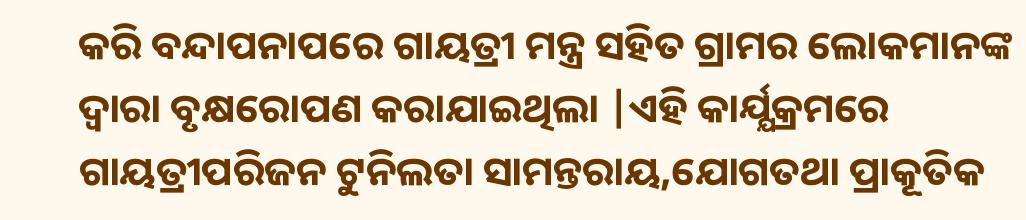କରି ବନ୍ଦାପନାପରେ ଗାୟତ୍ରୀ ମନ୍ତ୍ର ସହିତ ଗ୍ରାମର ଲୋକମାନଙ୍କ ଦ୍ବାରା ବୃକ୍ଷରୋପଣ କରାଯାଇଥିଲା |ଏହି କାର୍ଯ୍ଯକ୍ରମରେ ଗାୟତ୍ରୀପରିଜନ ଟୁନିଲତା ସାମନ୍ତରାୟ,ଯୋଗତଥା ପ୍ରାକୂତିକ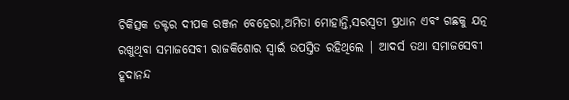ଚିକିତ୍ସକ ଡକ୍ଟର ଦୀପକ ରଞ୍ଜନ ବେହେରା,ଅମିତା ମୋହାନ୍ତି,ସରସ୍ବତୀ ପ୍ରଧାନ ଏବଂ ଗଛକୁ ଯତ୍ନ ରଖୁଥିବା ସମାଜସେବୀ ରାଜକିଶୋର ସ୍ବାଇଁ ଉପସ୍ତିତ ରହିଥିଲେ | ଆଦର୍ସ ତଥା ସମାଜସେବୀ ହୂଦାନନ୍ଦ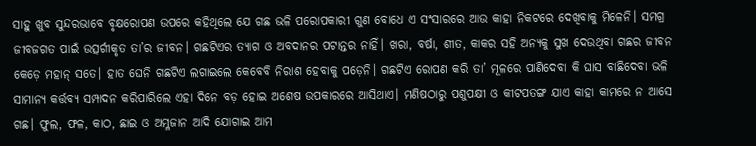ସାହୁ ଖୁବ ସୁନ୍ଦରଭାବେ ବୃକ୍ଷରୋପଣ ଉପରେ କହିଥିଲେ ଯେ ଗଛ ଭଳି ପରୋପକାରୀ ଗୁଣ ବୋଧେ ଏ ସଂସାରରେ ଆଉ କାହା ନିକଟରେ ଦେଖିବାକୁ ମିଳେନି। ସମଗ୍ର ଜୀବଜଗତ ପାଇଁ ଉତ୍ସର୍ଗୀକୃତ ତା’ର ଜୀବନ। ଗଛଟିଏର ତ୍ୟାଗ ଓ ଅବଦାନର ପଟାନ୍ତର ନାହିଁ। ଖରା, ବର୍ଷା, ଶୀତ, କାକର ସହି ଅନ୍ୟକୁ ସୁଖ ଦେଉଥିବା ଗଛର ଜୀବନ କେଡ଼େ ମହାନ୍‌ ସତେ। ହାତ ଘେନି ଗଛଟିଏ ଲଗାଇଲେ କେବେବି ନିରାଶ ହେବାକୁ ପଡ଼େନି। ଗଛଟିଏ ରୋପଣ କରି ତା’ ମୂଳରେ ପାଣିଦେବା କି ଘାସ ବାଛିଦେବା ଭଳି ସାମାନ୍ୟ କର୍ତ୍ତବ୍ୟ ସମ୍ପାଦନ କରିପାରିଲେ ଏହା ଦିନେ ବଡ଼ ହୋଇ ଅଶେଷ ଉପକାରରେ ଆସିଥାଏ। ମଣିଷଠାରୁ ପଶୁପକ୍ଷୀ ଓ କୀଟପତଙ୍ଗ ଯାଏ କାହା କାମରେ ନ ଆସେ ଗଛ। ଫୁଲ, ଫଳ, କାଠ, ଛାଇ ଓ ଅମ୍ଳଜାନ ଆଦି ଯୋଗାଇ ଆମ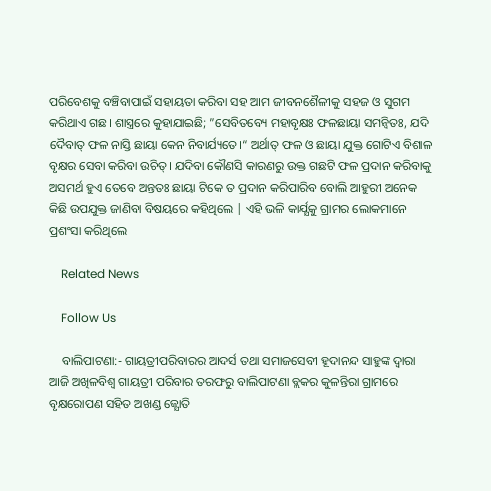ପରିବେଶକୁ ବଞ୍ଚିବାପାଇଁ ସହାୟତା କରିବା ସହ ଆମ ଜୀବନଶୈଳୀକୁ ସହଜ ଓ ସୁଗମ କରିଥାଏ ଗଛ। ଶାସ୍ତ୍ରରେ କୁହାଯାଇଛି; ”ସେବିତବ୍ୟେ ମହାବୃକ୍ଷଃ ଫଳଛାୟା ସମନ୍ବିତଃ, ଯଦି ଦୈବାତ୍‌ ଫଳ ନାସ୍ତି ଛାୟା କେନ ନିବାର୍ଯ୍ୟତେ।“ ଅର୍ଥାତ୍‌ ଫଳ ଓ ଛାୟା ଯୁକ୍ତ ଗୋଟିଏ ବିଶାଳ ବୃକ୍ଷର ସେବା କରିବା ଉଚିତ୍‌। ଯଦିବା କୌଣସି କାରଣରୁ ଉକ୍ତ ଗଛଟି ଫଳ ପ୍ରଦାନ କରିବାକୁ ଅସମର୍ଥ ହୁଏ ତେବେ ଅନ୍ତତଃ ଛାୟା ଟିକେ ତ ପ୍ରଦାନ କରିପାରିବ ବୋଲି ଆହୁରୀ ଅନେକ କିଛି ଉପଯୁକ୍ତ ଜାଣିବା ବିଷୟରେ କହିଥିଲେ | ଏହି ଭଳି କାର୍ଯ୍ଯକୁ ଗ୍ରାମର ଲୋକମାନେ ପ୍ରଶଂସା କରିଥିଲେ

    Related News

    Follow Us

    ବାଲିପାଟଣା:- ଗାୟତ୍ରୀପରିବାରର ଆଦର୍ସ ତଥା ସମାଜସେବୀ ହୂଦାନନ୍ଦ ସାହୁଙ୍କ ଦ୍ବାରା ଆଜି ଅଖିଳବିଶ୍ବ ଗାୟତ୍ରୀ ପରିବାର ତରଫରୁ ବାଲିପାଟଣା ବ୍ଲକର କୁଳନ୍ତିରା ଗ୍ରାମରେ ବୃକ୍ଷରୋପଣ ସହିତ ଅଖଣ୍ଡ ଜ୍ଯୋତି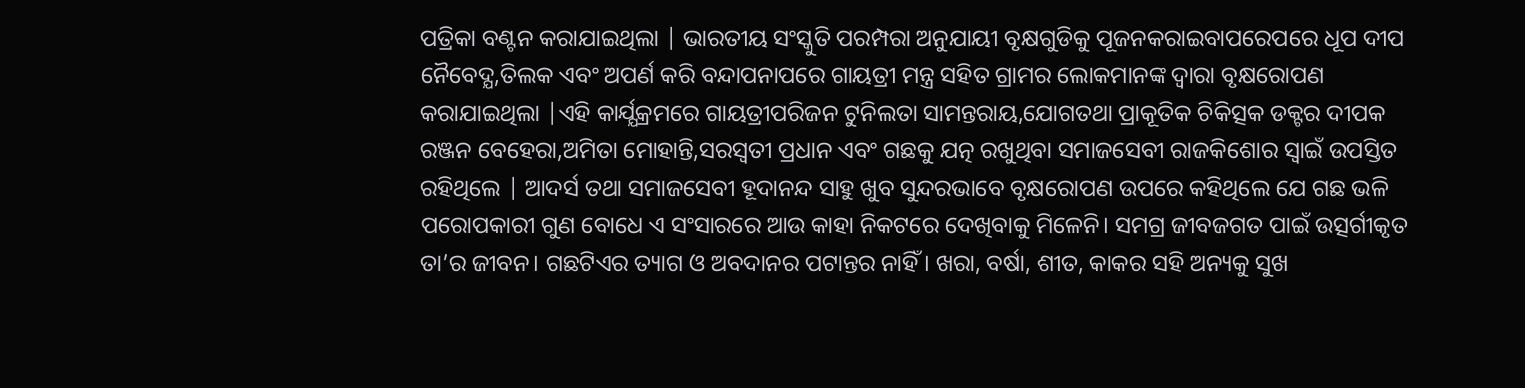ପତ୍ରିକା ବଣ୍ଟନ କରାଯାଇଥିଲା | ଭାରତୀୟ ସଂସ୍କୁତି ପରମ୍ପରା ଅନୁଯାୟୀ ବୃକ୍ଷଗୁଡିକୁ ପୂଜନକରାଇବାପରେପରେ ଧୂପ ଦୀପ ନୈବେଦ୍ଯ,ତିଲକ ଏବଂ ଅପର୍ଣ କରି ବନ୍ଦାପନାପରେ ଗାୟତ୍ରୀ ମନ୍ତ୍ର ସହିତ ଗ୍ରାମର ଲୋକମାନଙ୍କ ଦ୍ବାରା ବୃକ୍ଷରୋପଣ କରାଯାଇଥିଲା |ଏହି କାର୍ଯ୍ଯକ୍ରମରେ ଗାୟତ୍ରୀପରିଜନ ଟୁନିଲତା ସାମନ୍ତରାୟ,ଯୋଗତଥା ପ୍ରାକୂତିକ ଚିକିତ୍ସକ ଡକ୍ଟର ଦୀପକ ରଞ୍ଜନ ବେହେରା,ଅମିତା ମୋହାନ୍ତି,ସରସ୍ବତୀ ପ୍ରଧାନ ଏବଂ ଗଛକୁ ଯତ୍ନ ରଖୁଥିବା ସମାଜସେବୀ ରାଜକିଶୋର ସ୍ବାଇଁ ଉପସ୍ତିତ ରହିଥିଲେ | ଆଦର୍ସ ତଥା ସମାଜସେବୀ ହୂଦାନନ୍ଦ ସାହୁ ଖୁବ ସୁନ୍ଦରଭାବେ ବୃକ୍ଷରୋପଣ ଉପରେ କହିଥିଲେ ଯେ ଗଛ ଭଳି ପରୋପକାରୀ ଗୁଣ ବୋଧେ ଏ ସଂସାରରେ ଆଉ କାହା ନିକଟରେ ଦେଖିବାକୁ ମିଳେନି। ସମଗ୍ର ଜୀବଜଗତ ପାଇଁ ଉତ୍ସର୍ଗୀକୃତ ତା’ର ଜୀବନ। ଗଛଟିଏର ତ୍ୟାଗ ଓ ଅବଦାନର ପଟାନ୍ତର ନାହିଁ। ଖରା, ବର୍ଷା, ଶୀତ, କାକର ସହି ଅନ୍ୟକୁ ସୁଖ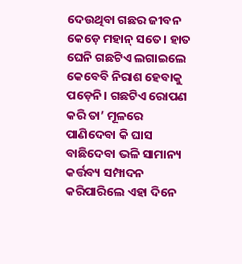ଦେଉଥିବା ଗଛର ଜୀବନ କେଡ଼େ ମହାନ୍‌ ସତେ। ହାତ ଘେନି ଗଛଟିଏ ଲଗାଇଲେ କେବେବି ନିରାଶ ହେବାକୁ ପଡ଼େନି। ଗଛଟିଏ ରୋପଣ କରି ତା’ ମୂଳରେ ପାଣିଦେବା କି ଘାସ ବାଛିଦେବା ଭଳି ସାମାନ୍ୟ କର୍ତ୍ତବ୍ୟ ସମ୍ପାଦନ କରିପାରିଲେ ଏହା ଦିନେ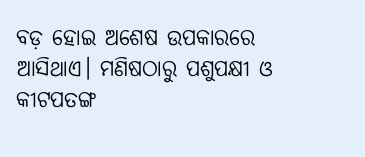ବଡ଼ ହୋଇ ଅଶେଷ ଉପକାରରେ ଆସିଥାଏ। ମଣିଷଠାରୁ ପଶୁପକ୍ଷୀ ଓ କୀଟପତଙ୍ଗ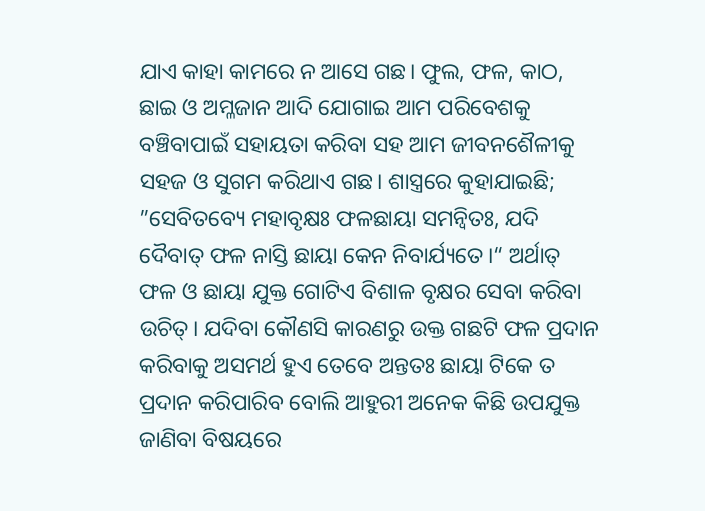ଯାଏ କାହା କାମରେ ନ ଆସେ ଗଛ। ଫୁଲ, ଫଳ, କାଠ, ଛାଇ ଓ ଅମ୍ଳଜାନ ଆଦି ଯୋଗାଇ ଆମ ପରିବେଶକୁ ବଞ୍ଚିବାପାଇଁ ସହାୟତା କରିବା ସହ ଆମ ଜୀବନଶୈଳୀକୁ ସହଜ ଓ ସୁଗମ କରିଥାଏ ଗଛ। ଶାସ୍ତ୍ରରେ କୁହାଯାଇଛି; ”ସେବିତବ୍ୟେ ମହାବୃକ୍ଷଃ ଫଳଛାୟା ସମନ୍ବିତଃ, ଯଦି ଦୈବାତ୍‌ ଫଳ ନାସ୍ତି ଛାୟା କେନ ନିବାର୍ଯ୍ୟତେ।“ ଅର୍ଥାତ୍‌ ଫଳ ଓ ଛାୟା ଯୁକ୍ତ ଗୋଟିଏ ବିଶାଳ ବୃକ୍ଷର ସେବା କରିବା ଉଚିତ୍‌। ଯଦିବା କୌଣସି କାରଣରୁ ଉକ୍ତ ଗଛଟି ଫଳ ପ୍ରଦାନ କରିବାକୁ ଅସମର୍ଥ ହୁଏ ତେବେ ଅନ୍ତତଃ ଛାୟା ଟିକେ ତ ପ୍ରଦାନ କରିପାରିବ ବୋଲି ଆହୁରୀ ଅନେକ କିଛି ଉପଯୁକ୍ତ ଜାଣିବା ବିଷୟରେ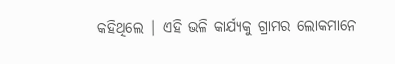କହିଥିଲେ | ଏହି ଭଳି କାର୍ଯ୍ଯକୁ ଗ୍ରାମର ଲୋକମାନେ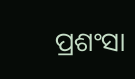ପ୍ରଶଂସା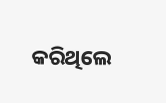କରିଥିଲେ